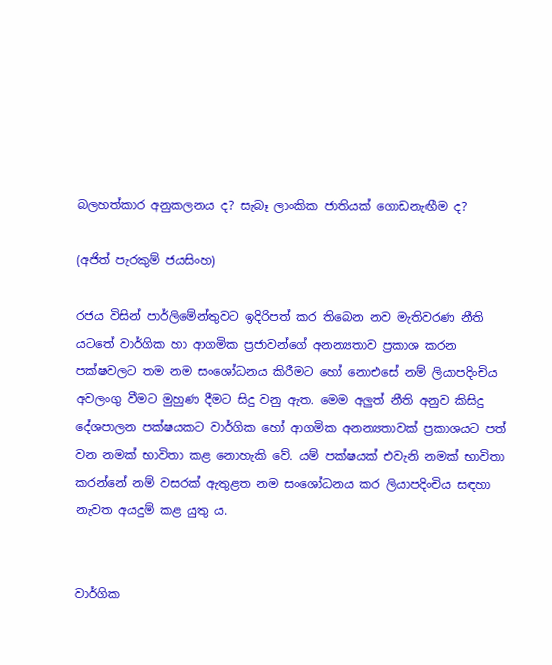බලහත්කාර අනුකලනය ද? සැබෑ ලාංකික ජාතියක් ගොඩනැඟීම ද?

(අජිත් පැරකුම් ජයසිංහ)

රජය විසින් ‍පාර්ලිමේන්තුවට ඉදිරිපත් කර තිබෙන නව මැතිවරණ නීති යටතේ වාර්ගික හා ආගමික ප්‍රජාවන්ගේ අනන්‍යතාව ප්‍රකාශ කරන පක්ෂවලට තම නම සංශෝධනය කිරීමට හෝ නොඑසේ නම් ලියාපදිංචිය අවලංගු වීමට මුහුණ දීමට සිදු වනු ඇත. මෙම අලුත් නීති අනුව කිසිදු දේශපාලන පක්ෂයකට වාර්ගික හෝ ආගමික අනන්‍යතාවක් ප්‍රකාශයට පත් වන නමක් භාවිතා කළ නොහැකි වේ. යම් පක්ෂයක් එවැනි නමක් භාවිතා කරන්නේ නම් වසරක් ඇතුළත නම සංශෝධනය කර ලියාපදිංචිය සඳහා නැවත අයදුම් කළ යුතු ය.


වාර්ගික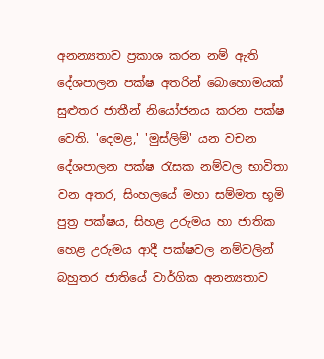අනන්‍යතාව ප්‍රකාශ කරන නම් ඇති දේශපාලන පක්ෂ අතරින් බොහොමයක් සුළුතර ජාතීන් නියෝජනය කරන පක්ෂ වෙති. 'දෙමළ,' 'මුස්ලිම්' යන වචන දේශපාලන පක්ෂ රැසක නම්වල භාවිතා වන අතර, සිංහලයේ මහා සම්මත භූමි පුත්‍ර පක්ෂය, සිහළ උරුමය හා ජාතික හෙළ උරුමය ආදී පක්ෂවල නම්වලින් බහුතර ජාතියේ වාර්ගික අනන්‍යතාව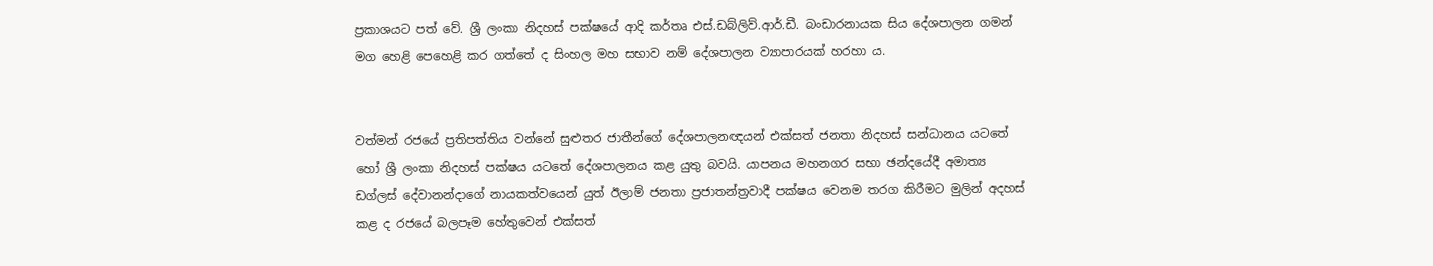ප්‍රකාශයට පත් වේ. ශ්‍රී ලංකා නිදහස් පක්ෂයේ ආදි කර්තෘ එස්.ඩබ්ලිව්.ආර්.ඩී. බංඩාරනායක සිය දේශපාලන ගමන් මග හෙළි පෙහෙළි කර ගත්තේ ද සිංහල මහ සභාව නම් දේශපාලන ව්‍යාපාරයක් හරහා ය.


වත්මන් රජයේ ප්‍රතිපත්තිය වන්නේ සුළුතර ජාතීන්ගේ දේශපාලනඥයන් එක්සත් ජනතා නිදහස් සන්ධානය යටතේ හෝ ශ්‍රී ලංකා නිදහස් පක්ෂය යටතේ දේශපාලනය කළ යුතු බවයි. යාපනය මහනගර සභා ඡන්දයේදී අමාත්‍ය ඩග්ලස් දේවානන්දාගේ නායකත්වයෙන් යුත් ඊලාම් ජනතා ප්‍රජාතන්ත්‍රවාදී පක්ෂය වෙනම තරග කිරීමට මුලින් අදහස් කළ ද රජයේ බලපෑම හේතුවෙන් එක්සත්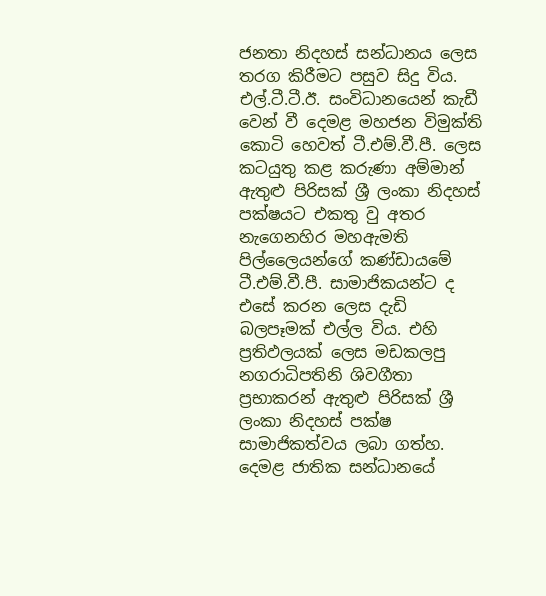ජනතා නිදහස් සන්ධානය ලෙස තරග කිරීමට පසුව සිදු විය.
එල්.ටී.ටී.ඊ. සංවිධානයෙන් කැඩී වෙන් වී දෙමළ මහජන විමුක්ති කොටි හෙවත් ටී.එම්.වී.පී. ලෙස කටයුතු කළ කරුණා අම්මාන් ඇතුළු පිරිසක් ශ්‍රී ලංකා නිදහස් පක්ෂයට එකතු වු අතර නැගෙනහිර මහඇමති පිල්ලෛයන්ගේ කණ්ඩායමේ ටී.එම්.වී.පී. සාමාජිකයන්ට ද එසේ කරන ලෙස දැඩි බලපෑමක් එල්ල විය. එහි ප්‍රතිඵලයක් ලෙස මඩකලපු නගරාධිපතිනි ශිවගීතා ප්‍රභාකරන් ඇතුළු පිරිසක් ශ්‍රී ලංකා නිදහස් පක්ෂ සාමාජිකත්වය ලබා ගත්හ. දෙමළ ජාතික සන්ධානයේ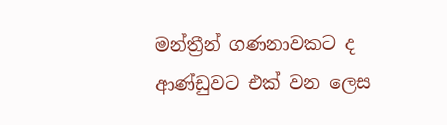මන්ත්‍රීන් ගණනාවකට ද ආණ්ඩුවට එක් වන ලෙස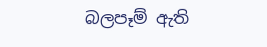බලපෑම් ඇති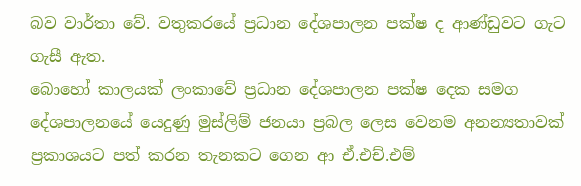බව වාර්තා‍ වේ. වතුකරයේ ප්‍රධාන දේශපාලන පක්ෂ ද ආණ්ඩුවට ගැට ගැසී ඇත.
බොහෝ කාලයක් ලංකාවේ ප්‍රධාන දේශපාලන පක්ෂ දෙක සමග දේශපාලනයේ යෙදුණු මුස්ලිම් ජනයා ප්‍රබල ලෙස වෙනම අනන්‍යතාවක් ප්‍රකාශයට පත් කරන තැනකට ගෙන ආ ඒ.එච්.එම්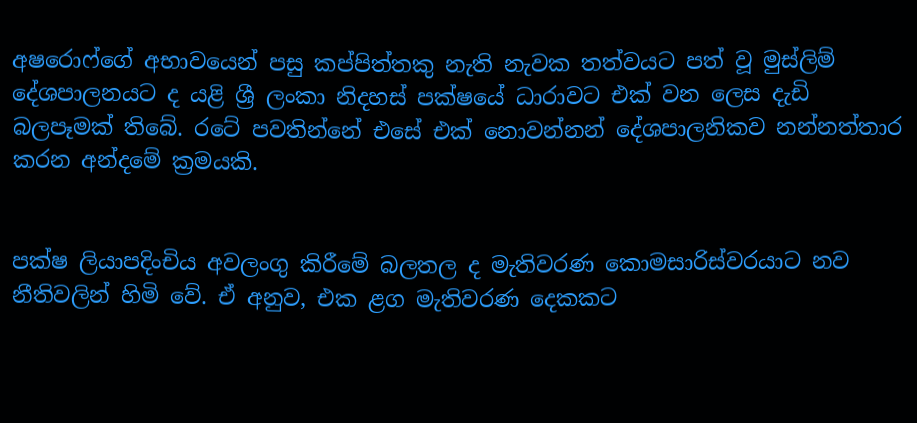අෂරොෆ්ගේ අභාවයෙන් පසු කප්පිත්තකු නැති නැවක තත්වයට පත් වූ මුස්ලිම් දේශපාලනයට ද යළි ශ්‍රී ලංකා නිදහස් පක්ෂයේ ධාරාවට එක් වන ලෙස දැඩි බලපෑමක් තිබේ. රටේ පවතින්නේ එසේ එක් නොවන්නන් දේශපාලනිකව නන්නත්තාර කරන අන්දමේ ක්‍රමයකි.


පක්ෂ ලියාපදිංචිය අවලංගු කිරීමේ බලතල ද මැතිවරණ කොමසාරිස්වරයාට නව නීතිවලින් හිමි වේ. ඒ අනුව, එක ළග මැතිවරණ දෙකකට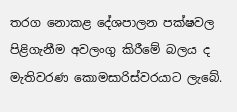තරග නොකළ දේශපාලන පක්ෂවල පිළිගැනීම අවලංගු කිරීමේ බලය ද මැතිවරණ කොමසාරිස්වරයාට ලැබේ.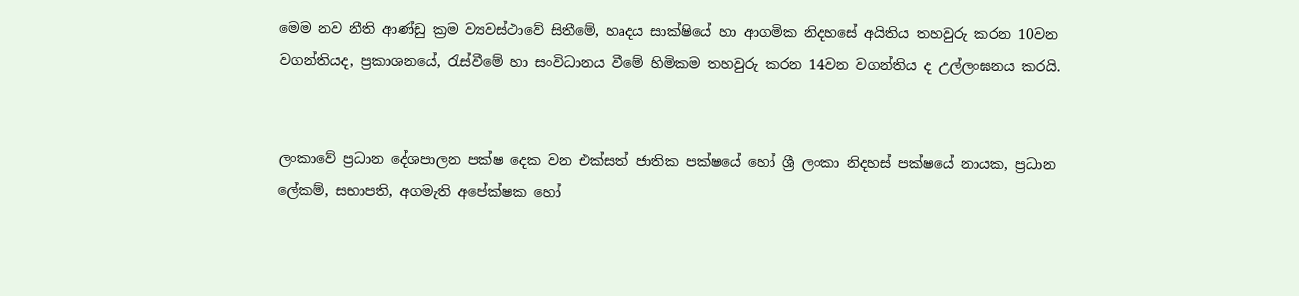මෙම නව නීති ආණ්ඩු ක්‍රම ව්‍යවස්ථාවේ සිතීමේ, හෘදය සාක්ෂියේ හා ආගමික නිදහසේ අයිතිය තහවුරු කරන 10වන වගන්තියද, ප්‍රකාශනයේ, රැස්වීමේ හා සංවිධානය වීමේ හිමිකම තහවුරු කරන 14වන වගන්තිය ද උල්ලංඝනය කරයි.


ලංකාවේ ප්‍රධාන දේශපාලන පක්ෂ දෙක වන එක්සත් ජාතික පක්ෂයේ හෝ ශ්‍රී ලංකා නිදහස් පක්ෂයේ නායක, ප්‍රධාන ලේකම්, සභාපති, අගමැති අපේක්ෂක හෝ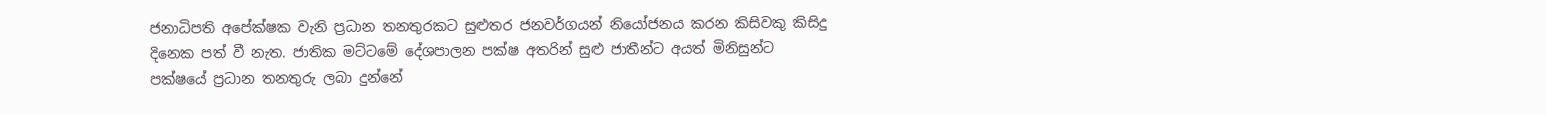ජනාධිපති අපේක්ෂක වැනි ප්‍රධාන තනතුරකට සුළුතර ජනවර්ගයන් නියෝජනය කරන කිසිවකු කිසිදු දිනෙක පත් වී නැත. ජාතික මට්ටමේ දේශපාලන පක්ෂ අතරින් සුළු ජාතීන්ට අයත් මිනිසුන්ට පක්ෂයේ ප්‍රධාන තනතුරු ලබා දුන්නේ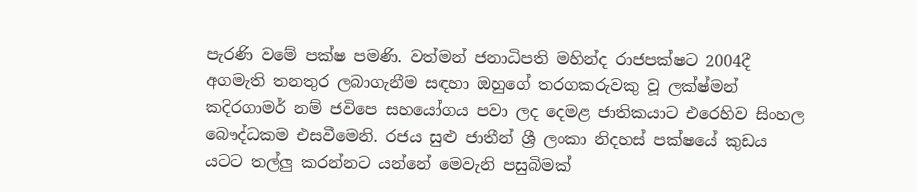පැරණි වමේ පක්ෂ පමණි. වත්මන් ජනාධිපති මහින්ද රාජපක්ෂට 2004දී අගමැති තනතුර ලබාගැනීම සඳහා ඔහුගේ තරගකරුවකු වූ ලක්ෂ්මන් කදිරගාමර් නම් ජවිපෙ සහයෝගය පවා ලද දෙමළ ජාතිකයාට එරෙහිව සිංහල බෞද්ධකම එසවීමෙනි. රජය සුළු ජාතීන් ශ්‍රී ලංකා නිදහස් පක්ෂයේ කුඩය යටට තල්ලු කරන්නට යන්නේ මෙවැනි පසුබිමක්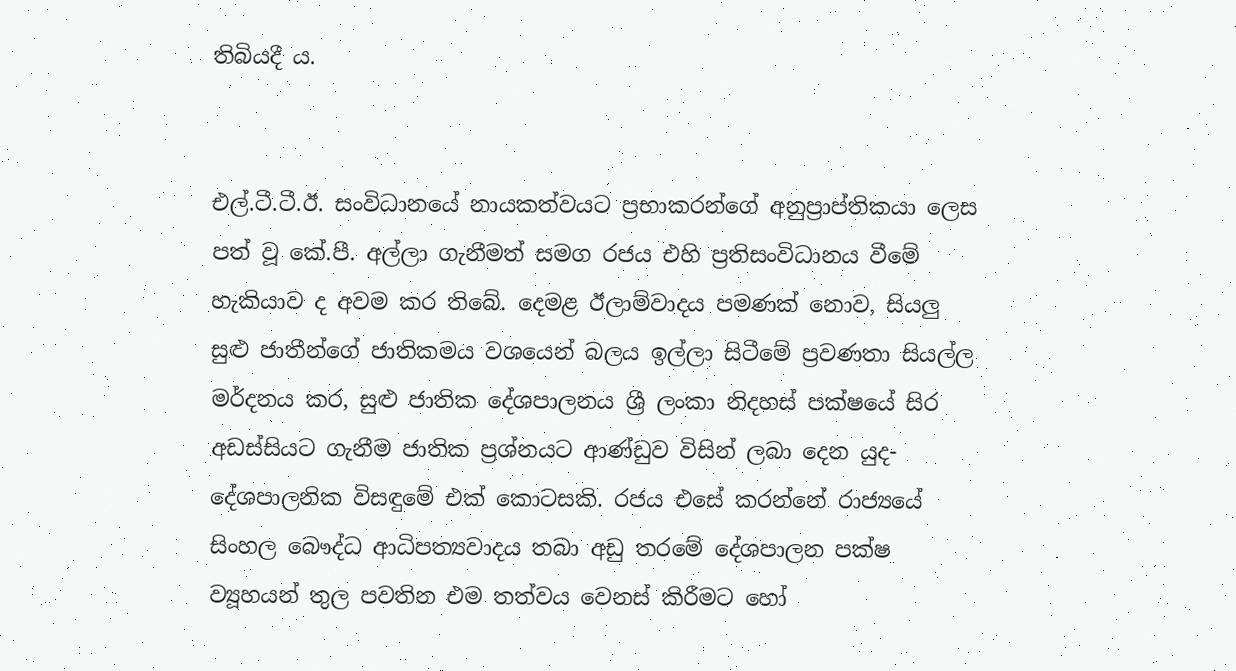තිබියදී ය.


එල්.ටී.ටී.ඊ. සංවිධානයේ නායකත්වයට ප්‍රභාකරන්ගේ අනුප්‍රාප්තිකයා‍ ලෙස පත් වූ කේ.පී. අල්ලා ගැනීමත් සමග රජය එහි ප්‍රතිසංවිධානය වීමේ හැකියාව ද අවම කර තිබේ. දෙමළ ඊලාම්වාදය පමණක් නොව, සියලු සුළු ජාතීන්ගේ ජාතිකමය වශයෙන් බලය ඉල්ලා සිටීමේ ප්‍රවණතා සියල්ල මර්දනය කර, සුළු ජාතික දේශපාලනය ශ්‍රී ලංකා නිදහස් පක්ෂයේ සිර අඩස්සියට ගැනීම ජාතික ප්‍රශ්නයට ආණ්ඩුව විසින් ලබා දෙන යුද-දේශපාලනික විසඳුමේ එක් කොටසකි. රජය එසේ කරන්නේ රාජ්‍යයේ සිංහල බෞද්ධ ආධිපත්‍යවාදය තබා අඩු තරමේ දේශපාලන පක්ෂ ව්‍යූහයන් තුල පවතින එම තත්වය වෙනස් කිරීමට හෝ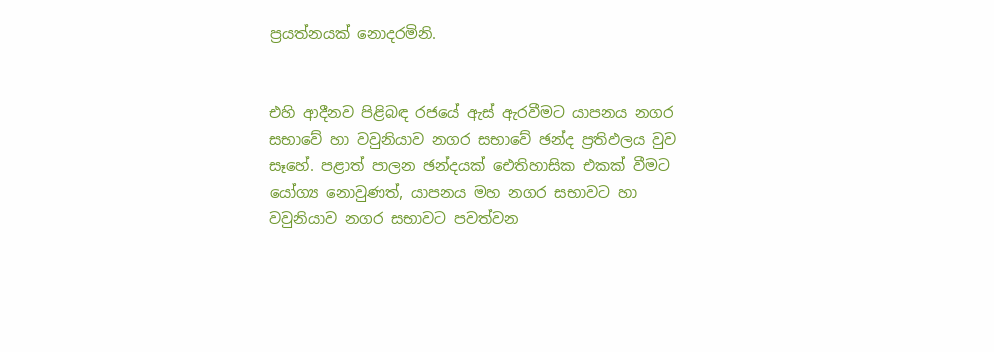ප්‍රයත්නයක් නොදරමිනි.


එහි ආදීනව පිළිබඳ රජයේ ඇස් ඇරවීම‍ට යාපනය නගර සභාවේ හා වවුනියාව නගර සභාවේ ඡන්ද ප්‍රතිඵලය වුව සෑහේ. පළාත් පාලන ඡන්දයක් ඓතිහාසික එකක් වීමට යෝග්‍ය නොවුණත්, යාපනය මහ නගර සභාවට හා වවුනියාව නගර සභාවට පවත්වන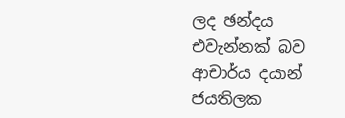ලද ඡන්දය එවැන්නක් බව ආචාර්ය දයාන් ජයතිලක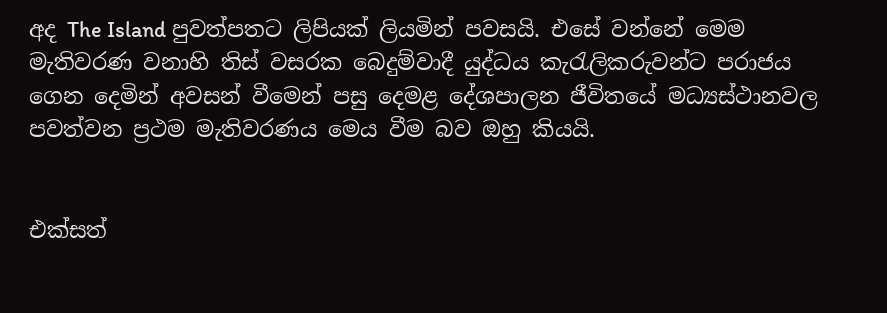අද The Island පුවත්පතට ලිපියක් ලියමින් පවසයි. එසේ වන්නේ මෙම මැතිවරණ වනාහි තිස් වසරක බෙදුම්වාදී යුද්ධය කැරැලිකරුවන්ට පරාජය ගෙන දෙමින් අවසන් වීමෙන් පසු දෙමළ දේශපාලන ජීවිතයේ මධ්‍යස්ථානවල පවත්වන ප්‍රථම මැතිවරණය මෙය වීම බව ඔහු කියයි.


එක්සත්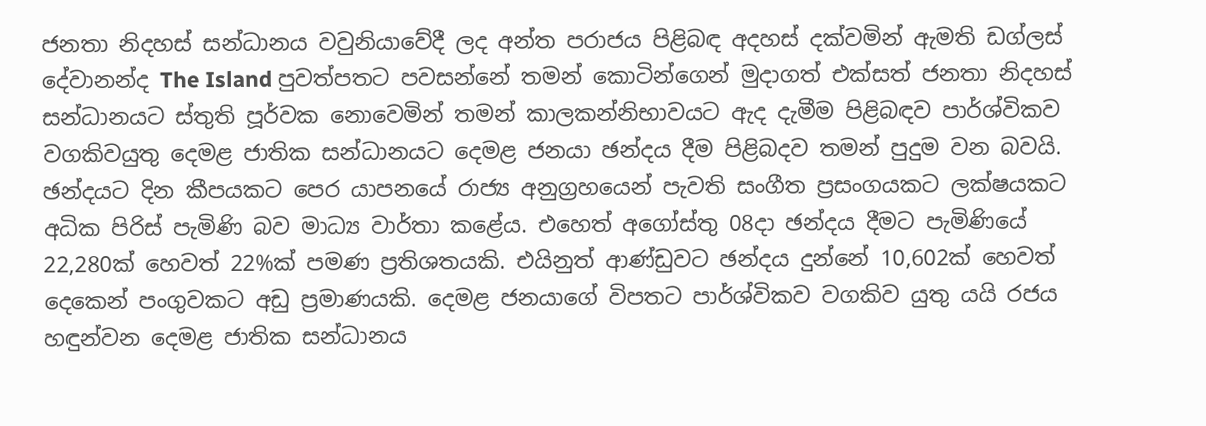ජනතා නිදහස් සන්ධානය වවුනියාවේදී ලද අන්ත පරාජය පිළිබඳ අදහස් දක්වමින් ඇමති ඩග්ලස් දේවානන්ද The Island පුවත්පතට පවසන්නේ තමන් කොටින්ගෙන් මුදාගත් එක්සත් ජනතා නිදහස් සන්ධානයට ස්තුති පූර්වක නොවෙමින් තමන් කාලකන්නිභාවයට ඇද දැමීම පිළිබඳව පාර්ශ්විකව වගකිවයුතු දෙමළ ජාතික සන්ධානයට දෙමළ ජනයා ඡන්දය දීම පිළිබදව තමන් පුදුම වන බවයි. ඡන්දයට දින කීපයකට පෙර යාපනයේ රාජ්‍ය අනුග්‍රහයෙන් පැවති සංගීත ප්‍රසංගයකට ලක්ෂයකට අධික පිරිස් පැමිණි බව මාධ්‍ය වාර්තා කළේය. එහෙත් අගෝස්තු 08දා ඡන්දය දීමට පැමිණියේ 22,280ක් හෙවත් 22%ක් පමණ ප්‍රතිශතයකි. එයිනුත් ආණ්ඩුවට ඡන්දය දුන්නේ 10,602ක් හෙවත් දෙකෙන් පංගුවකට අඩු ප්‍රමාණයකි. දෙමළ ජනයාගේ විපතට ‍පාර්ශ්විකව වගකිව යුතු යයි රජය හඳුන්වන දෙමළ ජාතික සන්ධානය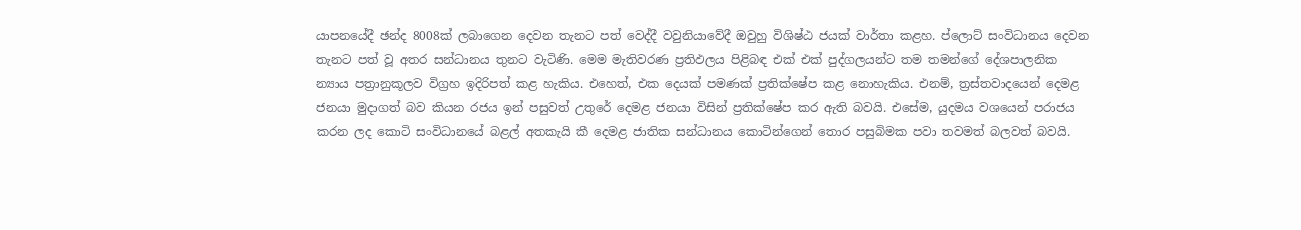යාපනයේදී ඡන්ද 8008ක් ලබාගෙන දෙවන තැනට පත් වෙද්දී වවුනියාවේදී ඔවුහු විශිෂ්ඨ ජයක් වාර්තා කළහ. ප්ලොට් සංවිධානය දෙවන තැනට පත් වූ අතර සන්ධානය තුනට වැටිණි. මෙම මැතිවරණ ප්‍රතිඵලය පිළිබඳ එක් එක් පුද්ගලයන්ට තම තමන්ගේ දේශපාලනික න්‍යාය පත්‍රානුකූලව විග්‍රහ ඉදිරිපත් කළ හැකිය. එහෙත්, එක දෙයක් පමණක් ප්‍රතික්ෂේප කළ නොහැකිය. එනම්, ත්‍රස්තවාදයෙන් දෙමළ ජනයා මුදාගත් බව කියන රජය ඉන් පසුවත් උතුරේ දෙමළ ජනයා විසින් ප්‍රතික්ෂේප කර ඇති බවයි. එසේම, යුදමය වශයෙන් පරාජය කරන ලද කොටි සංවිධානයේ බළල් අතකැයි කී දෙමළ ජාතික සන්ධානය කොටින්ගෙන් තොර පසුබිමක පවා තවමත් බලවත් බවයි.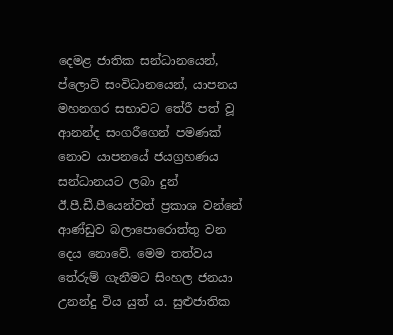දෙමළ ජාතික සන්ධානයෙන්, ප්ලොට් සංවිධානයෙන්, යාපනය මහනගර සභාවට තේරී පත් වූ ආනන්ද සංගරීගෙන් පමණක් නොව යාපනයේ ජයග්‍රහණය සන්ධානයට ලබා දුන් ඊ.පී.ඩී.පීයෙන්වත් ප්‍රකාශ වන්නේ ආණ්ඩුව බලාපොරොත්තු වන දෙය නොවේ. මෙම තත්වය තේරුම් ගැනීමට සිංහල ජනයා උනන්දු විය යුත් ය. සුළුජාතික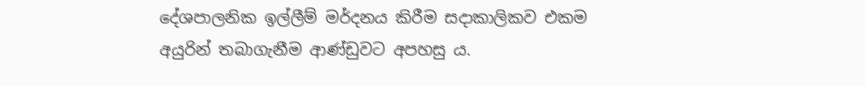දේශපාලනික ඉල්ලීම් මර්දනය කිරීම සදාකාලිකව එකම අයුරින් තබාගැනීම ආණ්ඩුවට අපහසු ය.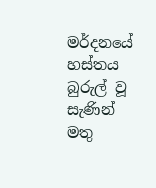මර්දනයේ හස්තය බුරුල් වූ සැණින් මතු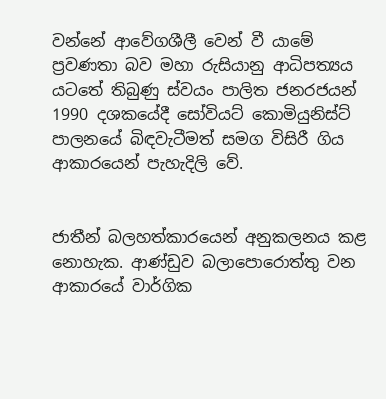වන්නේ ආවේගශීලී වෙන් වී යාමේ ප්‍රවණතා බව මහා රුසියානු ආධිපත්‍යය යටතේ තිබුණු ස්වයං පාලිත ජනරජයන් 1990 දශකයේදී සෝවියට් කොමියුනිස්ට් පාලනයේ බිඳවැටීමත් සමග විසිරී ගිය ආකාරයෙන් පැහැදිලි වේ.


ජාතීන් බලහත්කාරයෙන් අනුකලනය කළ නොහැක. ආණ්ඩුව බලාපොරොත්තු වන ආකාරයේ වාර්ගික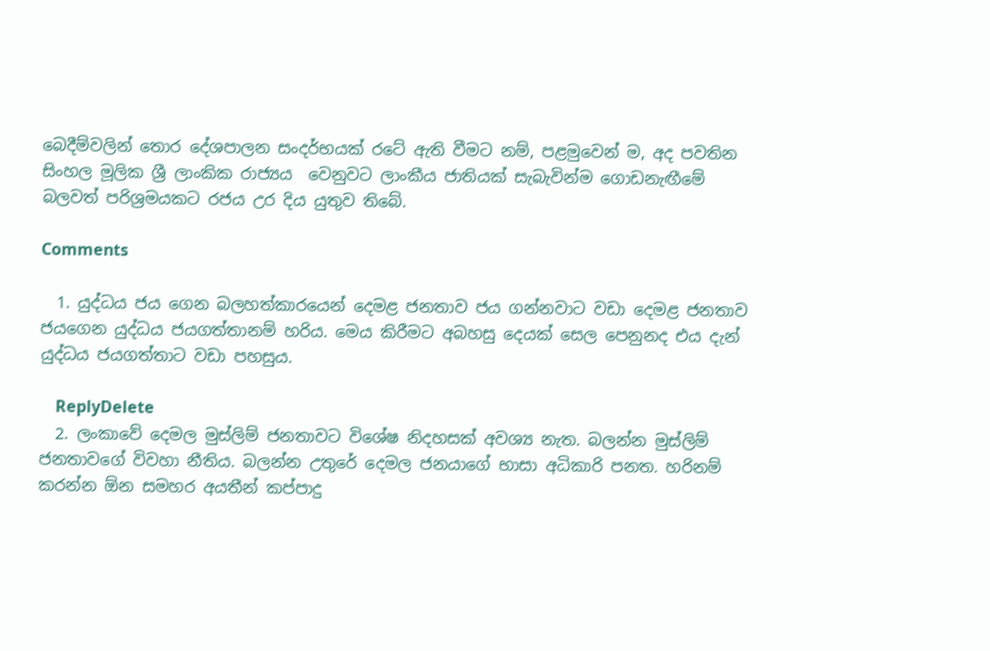බෙදීම්වලින් තොර දේශපාලන සංදර්භයක් රටේ ඇති වීමට නම්, පළමුවෙන් ම, අද පවතින සිංහල මූලික ශ්‍රී ලාංකික රාජ්‍යය  වෙනුවට ලාංකීය ජාතියක් සැබැවින්ම ගොඩනැඟීමේ බලවත් පරිශ්‍රමයකට රජය උර දිය යුතුව තිබේ.

Comments

  1. යුද්ධය ජය ගෙන බලහත්කාරයෙන් දෙමළ ජනතාව ජය ගන්නවාට වඩා දෙමළ ජනතාව ජයගෙන යුද්ධය ජයගත්තානම් හරිය. මෙය කිරීමට අබහසු දෙයක් සෙල පෙනුනද එය දැන් යුද්ධය ජයගත්තාට වඩා පහසුය.

    ReplyDelete
  2. ලංකාවේ දෙමල මුස්ලිම් ජනතාවට විශේෂ නිදහසක් අවශ්‍ය නැත. බලන්න මුස්ලිම් ජනතාවගේ විවහා නීතිය. බලන්න උතුරේ දෙමල ජනයාගේ භාසා අධිකාරි පනත. හරිනම් කරන්න ඕන සමහර අයතීන් කප්පාදු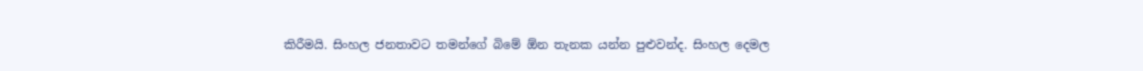කිරීමයි. සිංහල ජනතාවට තමන්ගේ බිමේ ඕන තැනක යන්න පුළුවන්ද. සිංහල දෙමල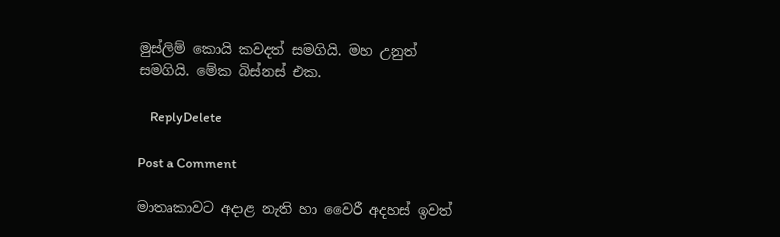මුස්ලිම් කොයි කවදත් සමගියි. මහ උනුත් සමගියි. මේක බිස්නස් එක.

    ReplyDelete

Post a Comment

මාතෘකාවට අදාළ නැති හා වෛරී අදහස් ඉවත්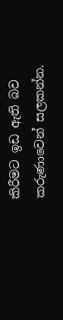කිරීමට ඉඩ ඇති බව කරුණාවෙන් සලකන්න.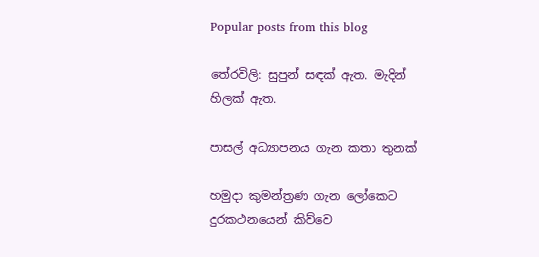Popular posts from this blog

තේරවිලි: සුපුන් සඳක් ඇත. මැදින් හිලක් ඇත.

පාසල් අධ්‍යාපනය ගැන කතා තුනක්

හමුදා කුමන්ත්‍රණ ගැන ලෝකෙට දුරකථනයෙන් කිව්වෙ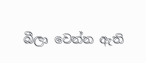බීලා වෙන්න ඇති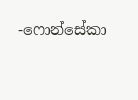-ෆොන්සේකා